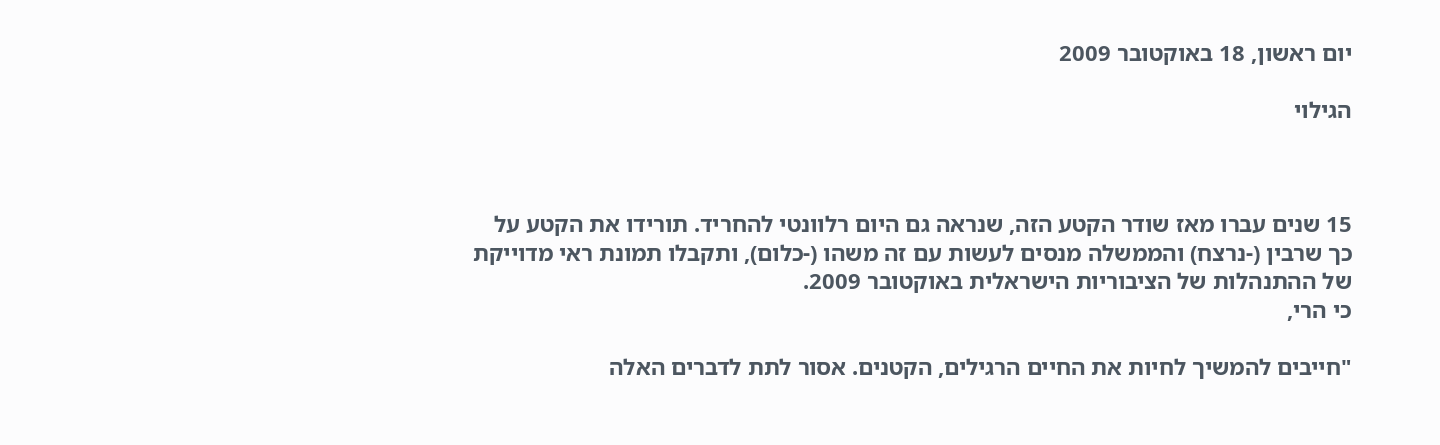יום ראשון, 18 באוקטובר 2009

הגילוי



15 שנים עברו מאז שודר הקטע הזה, שנראה גם היום רלוונטי להחריד. תורידו את הקטע על כך שרבין (-נרצח) והממשלה מנסים לעשות עם זה משהו (-כלום), ותקבלו תמונת ראי מדוייקת של ההתנהלות של הציבוריות הישראלית באוקטובר 2009.
כי הרי,

"חייבים להמשיך לחיות את החיים הרגילים, הקטנים. אסור לתת לדברים האלה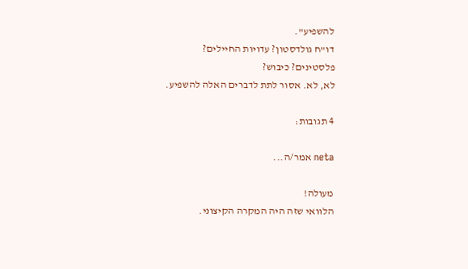להשפיע".
דו"ח גולדסטון? עדויות החיילים?
פלסטינים? כיבוש?
לא, לא. אסור לתת לדברים האלה להשפיע.

4 תגובות:

neta אמר/ה...

מעולה!
הלוואי שזה היה המקרה הקיצוני.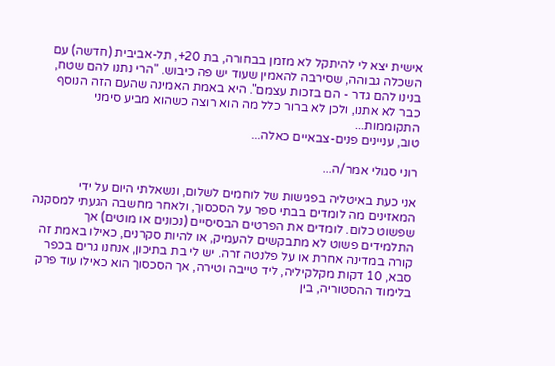אישית יצא לי להיתקל לא מזמן בבחורה, בת 20+, תל-אביבית (חדשה) עם השכלה גבוהה, שסירבה להאמין שעוד יש פה כיבוש. "הרי נתנו להם שטח, בנינו להם גדר - הם בזכות עצמם". היא באמת האמינה שהעם הזה הנוסף כבר לא אתנו, ולכן לא ברור כלל מה הוא רוצה כשהוא מביע סימני התקוממות...
טוב, עניינים פנים-צבאיים כאלה...

רוני סגולי אמר/ה...

אני כעת באיטליה בפגישות של לוחמים לשלום, ונשאלתי היום על ידי המאזינים מה לומדים בבתי ספר על הסכסוך, ולאחר מחשבה הגעתי למסקנה שפשוט כלום. לומדים את הפרטים הבסיסיים (נכונים או מוטים) אך התלמידים פשוט לא מתבקשים להעמיק, או להיות סקרנים, כאילו באמת זה קורה במדינה אחרת או על פלנטה זרה. יש לי בת בתיכון, אנחנו גרים בכפר סבא, 10 דקות מקלקיליה, ליד טייבה וטירה, אך הסכסוך הוא כאילו עוד פרק בלימוד ההסטוריה, בין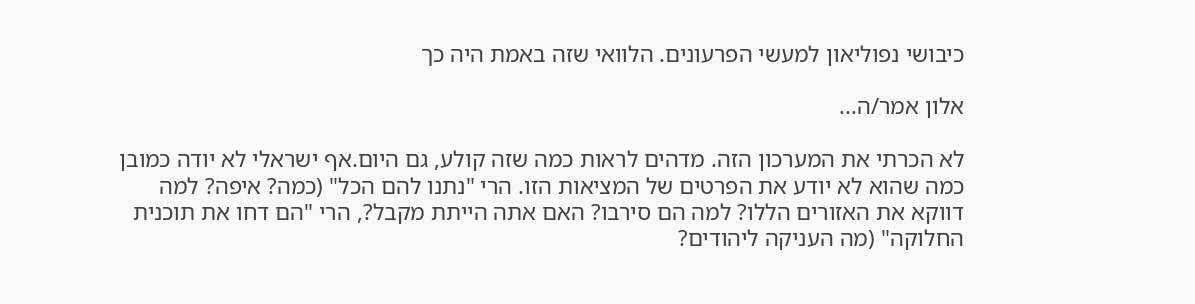כיבושי נפוליאון למעשי הפרעונים. הלוואי שזה באמת היה כך

אלון אמר/ה...

לא הכרתי את המערכון הזה. מדהים לראות כמה שזה קולע, גם היום.אף ישראלי לא יודה כמובן כמה שהוא לא יודע את הפרטים של המציאות הזו. הרי "נתנו להם הכל" (כמה? איפה? למה דווקא את האזורים הללו? למה הם סירבו? האם אתה הייתת מקבל?, הרי "הם דחו את תוכנית החלוקה" (מה העניקה ליהודים?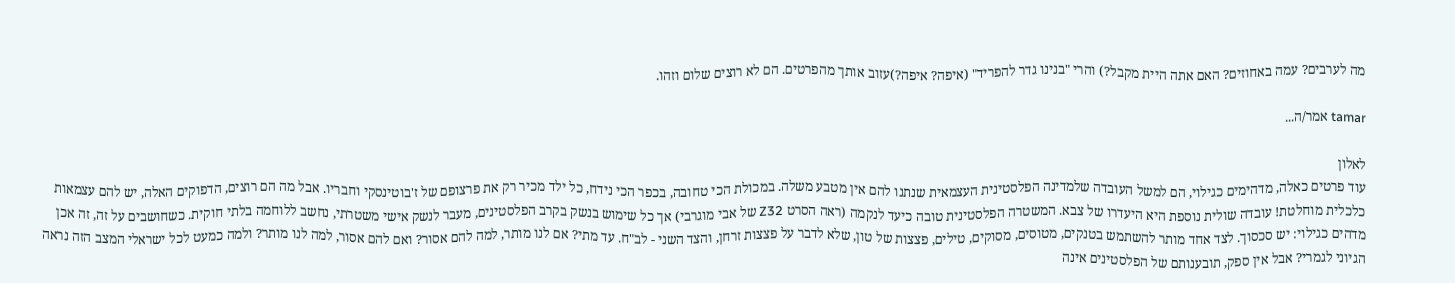מה לערבים? עמה באחוזים? האם אתה היית מקבל?) והרי "בנינו גדר להפריד" (איפה? איפה?)עזוב אותך מהפרטים. הם לא רוצים שלום וזהו.

tamar אמר/ה...

לאלון
עוד פרטים כאלה, מדהימים כגילוי, הם למשל העובדה שלמדינה הפלסטינית העצמאית שנתנו להם אין מטבע משלה. במכולת הכי טחובה, בכפר הכי נידח, כל ילד מכיר רק את פרצופם של ז'בוטינסקי וחבריו. אבל מה הם רוצים, הדפוקים האלה, יש להם עצמאות כלכלית מוחלטת! עובדה שולית נוספת היא היעדרו של צבא. המשטרה הפלסטינית טובה כיעד לנקמה (ראה הסרט Z32 של אבי מוגרבי) אך כל שימוש בנשק בקרב הפלסטינים, מעבר לנשק אישי משטרתי, נחשב ללוחמה בלתי חוקית. כשחושבים על זה, זה אכן מדהים כגילוי: יש סכסוך. לצד אחד מותר להשתמש בטנקים, מטוסים, מסוקים, טילים, פצצות של טון, שלא לדבר על פצצות זרחן, והצד השני - לב"ח. עד מתי? אם לנו מותר, למה להם אסור? ואם להם אסור, למה לנו מותר? ולמה כמעט לכל ישראלי המצב הזה נראה הגיוני לגמרי? אבל אין ספק, תובענותם של הפלסטינים אינה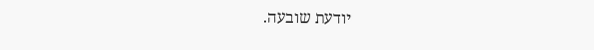יודעת שובעה.